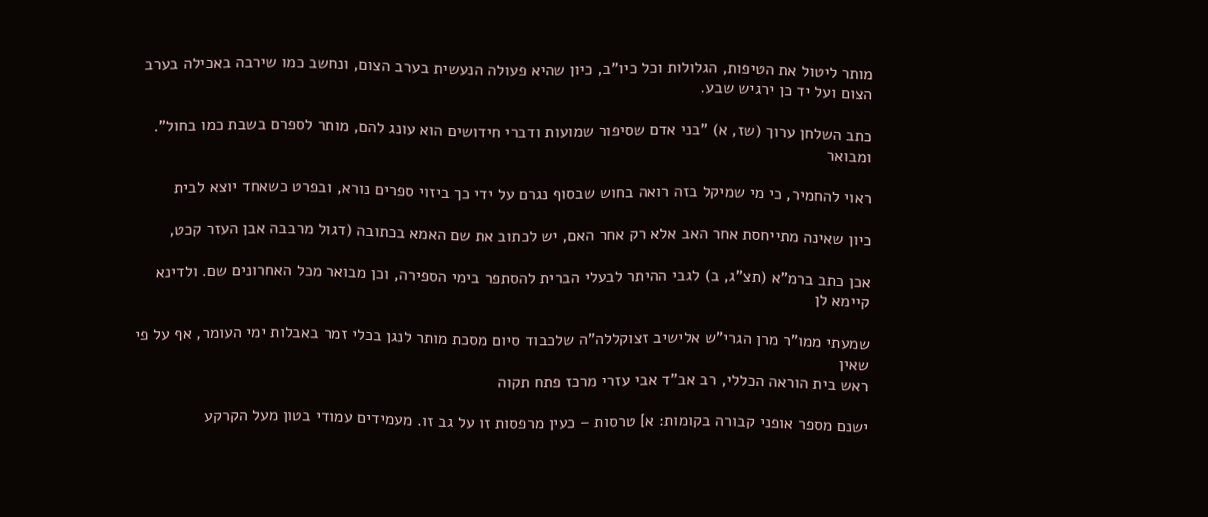מותר ליטול את הטיפות, הגלולות וכל כיו"ב, כיון שהיא פעולה הנעשית בערב הצום, ונחשב כמו שירבה באכילה בערב הצום ועל יד כן ירגיש שבע.

כתב השלחן ערוך (שז, א) "בני אדם שסיפור שמועות ודברי חידושים הוא עונג להם, מותר לספרם בשבת כמו בחול". ומבואר

ראוי להחמיר, כי מי שמיקל בזה רואה בחוש שבסוף נגרם על ידי כך ביזוי ספרים נורא, ובפרט כשאחד יוצא לבית

כיון שאינה מתייחסת אחר האב אלא רק אחר האם, יש לכתוב את שם האמא בכתובה (דגול מרבבה אבן העזר קכט,

אכן כתב ברמ"א (תצ"ג, ב) לגבי ההיתר לבעלי הברית להסתפר בימי הספירה, וכן מבואר מכל האחרונים שם. ולדינא קיימא לן

שמעתי ממו"ר מרן הגרי"ש אלישיב זצוקללה"ה שלכבוד סיום מסכת מותר לנגן בכלי זמר באבלות ימי העומר, אף על פי שאין
ראש בית הוראה הכללי, רב אב"ד אבי עזרי מרכז פתח תקוה

ישנם מספר אופני קבורה בקומות: א] טרסות – כעין מרפסות זו על גב זו. מעמידים עמודי בטון מעל הקרקע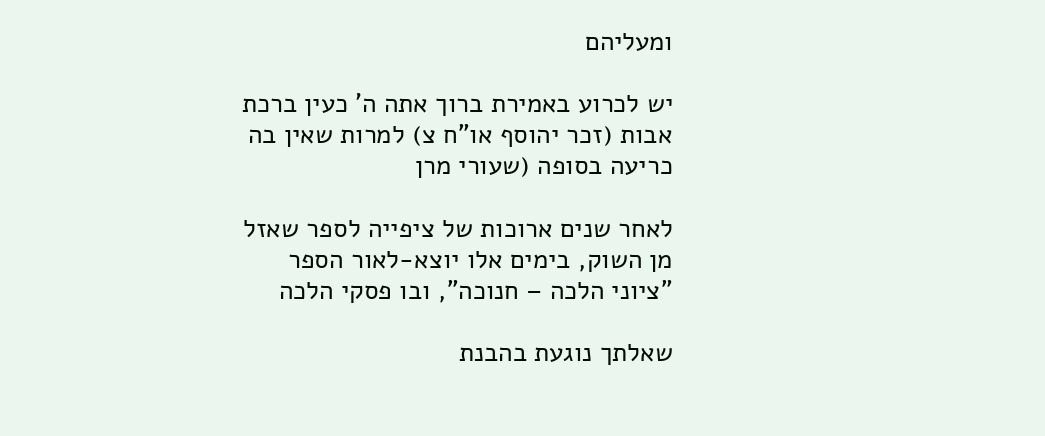ומעליהם

יש לכרוע באמירת ברוך אתה ה' כעין ברכת אבות (זכר יהוסף או"ח צ) למרות שאין בה כריעה בסופה (שעורי מרן

לאחר שנים ארוכות של ציפייה לספר שאזל מן השוק, בימים אלו יוצא-לאור הספר "ציוני הלכה – חנוכה", ובו פסקי הלכה

שאלתך נוגעת בהבנת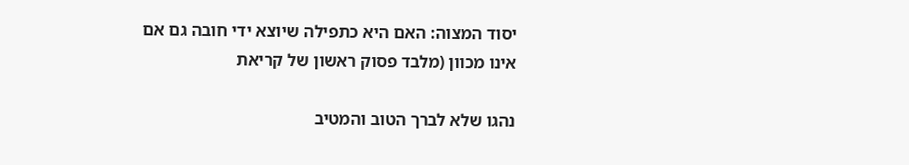יסוד המצוה: האם היא כתפילה שיוצא ידי חובה גם אם אינו מכוון (מלבד פסוק ראשון של קריאת

נהגו שלא לברך הטוב והמטיב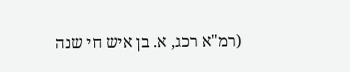(רמ"א רכג, א. בן איש חי שנה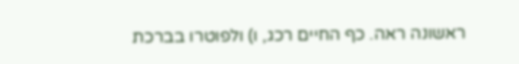ראשונה ראה. כף החיים רכג, ו) ולפוטרו בברכת